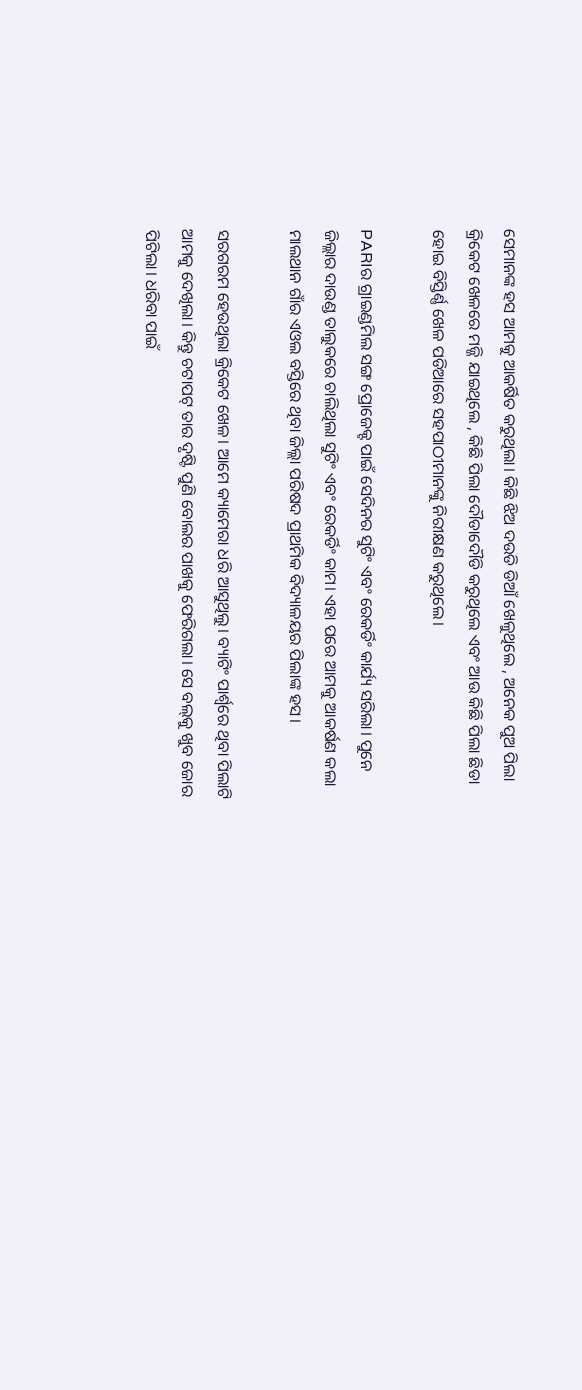ସେମାନଙ୍କ ହସ ଆମକୁ ଆକର୍ଷିତ କରୁଥିଲା। କିଛି ଝିଅ ଦଉଡି ଡିଆଁ ଖେଳୁଥିଲେ , ଅନେକ ପୁଅ ପିଲା କ୍ରିକେଟ ଖେଳରେ ମଜ୍ଜି ଯାଇଥିଲେ , କିଛି ପିଲା ଦୌଡାଦୌଡି କରୁଥିଲେ ଏବଂ ଆଉ କିଛି ପିଲା ଛିଡା ହୋଇ ବିସ୍ତିର୍ଣ୍ଣ ଖେଳ ପଡିଆରେ ସହପାଠୀମାନଙ୍କୁ ନିରୀକ୍ଷଣ କରୁଥିଲେ।

PARIର ଗ୍ରାଇଣ୍ଡମିଲ ସଙ୍ଗ ପ୍ରୋଜେକ୍ଟ ପାଇଁ ସେଦିନର ସୁଟିଂ ଏବଂ ରେକର୍ଡିଂ କାର୍ଯ୍ୟ ସରିଲା। ପୁନେ ଜିଲ୍ଲାର ଦାଉଣ୍ଡ ତାଲୁକରେ ଚାଲିଥିଲା ସୁଟିଂ ଏବଂ ରେକର୍ଡିଂ କାମ। ଏହା ପରେ ଆମକୁ ଆକର୍ଷଣ କଲା ମାଲଥାନ ଗାଁର ଏଓଲ ବସ୍ତିରେ ଥିବା ଜିଲ୍ଲା ପରିଷଦ ପ୍ରାଥମିକ ବିଦ୍ୟାଳୟର ପିଲାଙ୍କ ହସ।

ସରଗରମ ହେଉଥିଲା କ୍ରିକେଟ ଖେଳ। ଆମେ କ୍ୟାମେରା ଧରି ଆସୁଥିଲୁ। ବ୍ୟାଟିଂ ପାର୍ଶ୍ୱରେ ଥିବା ପିଲାଟି ଆମକୁ ଦେଖିଲା। କିନ୍ତୁ ଚଟାପଟ୍ ତାର ଦୃଷ୍ଟି ପୁଣି ବୋଲର ପାଖକୁ ଫେରିଗଲା। ସେ ବଲ୍‌କୁ ଖୁବ ଜୋର ପିଟିଲା। ଧରିବା ପାଇଁ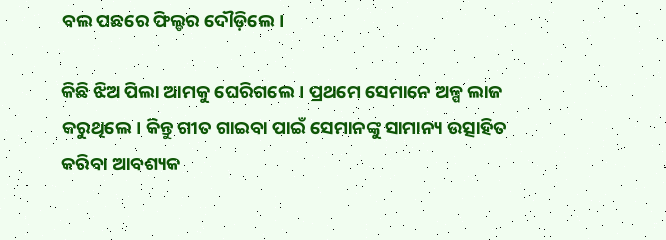ବଲ ପଛରେ ଫିଲ୍ଡର ଦୌଡ଼ିଲେ।

କିଛି ଝିଅ ପିଲା ଆମକୁ ଘେରିଗଲେ। ପ୍ରଥମେ ସେମାନେ ଅଳ୍ପ ଲାଜ କରୁଥିଲେ। କିନ୍ତୁ ଗୀତ ଗାଇବା ପାଇଁ ସେମାନଙ୍କୁ ସାମାନ୍ୟ ଉତ୍ସାହିତ କରିବା ଆବଶ୍ୟକ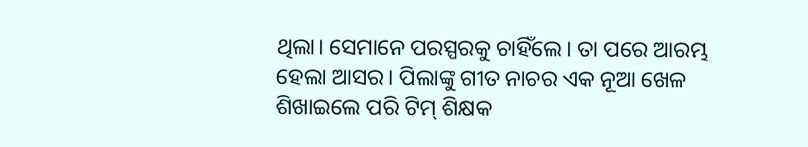ଥିଲା। ସେମାନେ ପରସ୍ପରକୁ ଚାହିଁଲେ। ତା ପରେ ଆରମ୍ଭ ହେଲା ଆସର। ପିଲାଙ୍କୁ ଗୀତ ନାଚର ଏକ ନୂଆ ଖେଳ ଶିଖାଇଲେ ପରି ଟିମ୍‌ ଶିକ୍ଷକ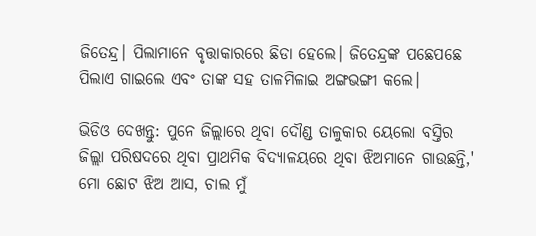ଜିତେନ୍ଦ୍ର। ପିଲାମାନେ ବୃତ୍ତାକାରରେ ଛିଡା ହେଲେ। ଜିତେନ୍ଦ୍ରଙ୍କ ପଛେପଛେ ପିଲାଏ ଗାଇଲେ ଏବଂ ତାଙ୍କ ସହ ତାଳମିଳାଇ ଅଙ୍ଗଭଙ୍ଗୀ କଲେ।

ଭିଡିଓ ଦେଖନ୍ତୁ: ପୁନେ ଜିଲ୍ଲାରେ ଥିବା ଦୌଣ୍ଡ ତାଳୁକାର ୟେଲୋ ବସ୍ତିର ଜିଲ୍ଲା ପରିଷଦରେ ଥିବା ପ୍ରାଥମିକ ବିଦ୍ୟାଳୟରେ ଥିବା ଝିଅମାନେ ଗାଉଛନ୍ତି,' ମୋ ଛୋଟ ଝିଅ ଆସ, ଚାଲ ମୁଁ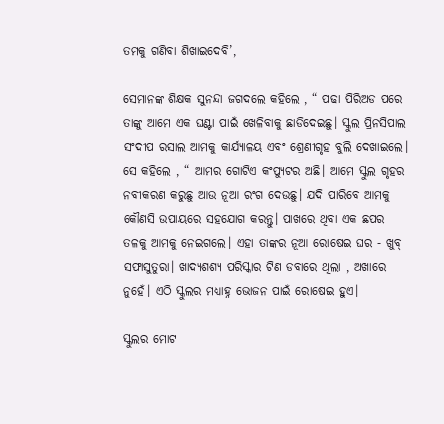ତମକୁ ଗଣିବା ଶିଖାଇଦେବି’,

ସେମାନଙ୍କ ଶିକ୍ଷକ ସୁନନ୍ଦା ଜଗଦଲେ କହିଲେ , “ ପଢା ପିରିଅଡ ପରେ ତାଙ୍କୁ ଆମେ ଏକ ଘଣ୍ଟା ପାଇଁ ଖେଳିବାକୁ ଛାଡିଦେଇଛୁ। ସ୍କୁଲ ପ୍ରିନସିପାଲ ସଂଦୀପ ରସାଲ ଆମକୁ କାର୍ଯ୍ୟାଳୟ ଏବଂ ଶ୍ରେଣୀଗୃହ ବୁଲି ଦେଖାଇଲେ। ସେ କହିଲେ , “ ଆମର ଗୋଟିଏ କଂପ୍ୟୁଟର ଅଛି। ଆମେ ସ୍କୁଲ ଗୃହର ନବୀକରଣ କରୁଛୁ ଆଉ ନୂଆ ରଂଗ ଦେଉଛୁ। ଯଦି ପାରିବେ ଆମକୁ କୌଣସି ଉପାୟରେ ସହଯୋଗ କରନ୍ତୁ। ପାଖରେ ଥିବା ଏକ ଛପର ତଳକୁ ଆମକୁ ନେଇଗଲେ। ଏହା ତାଙ୍କର ନୂଆ ରୋଷେଇ ଘର - ଖୁବ୍ ସଫାସୁତୁରା। ଖାଦ୍ୟଶଶ୍ୟ ପରିସ୍କାର ଟିଣ ଡବାରେ ଥିଲା , ଅଖାରେ ନୁହେଁ। ଏଠି ସ୍କୁଲର ମଧ୍ୟାହ୍ନ ଭୋଜନ ପାଇଁ ରୋଷେଇ ହୁଏ।

ସ୍କୁଲର ମୋଟ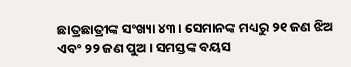ଛାତ୍ରଛାତ୍ରୀଙ୍କ ସଂଖ୍ୟା ୪୩। ସେମାନଙ୍କ ମଧ୍ୟରୁ ୨୧ ଜଣ ଝିଅ ଏବଂ ୨୨ ଜଣ ପୁଅ। ସମସ୍ତଙ୍କ ବୟସ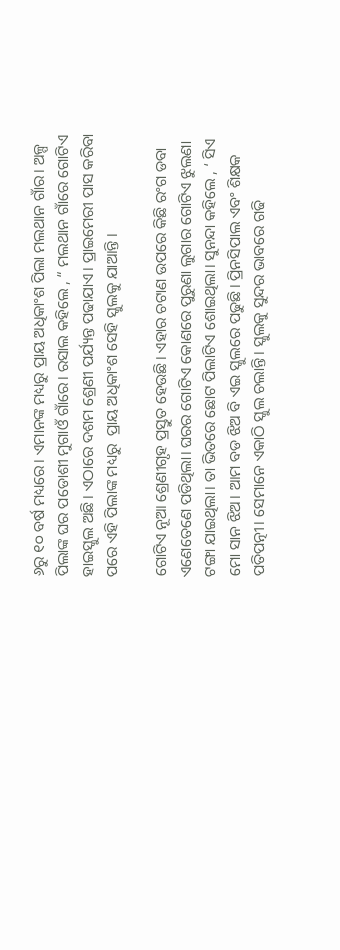୬ରୁ ୧୦ ବର୍ଷ ମଧ୍ୟରେ। ଏମାନଙ୍କ ମଧ୍ୟରୁ ପ୍ରାୟ ଅଧିକାଂଶ ପିଲା ମଲଥାନ ଗାଁର। ଅଳ୍ପ ପିଲାଙ୍କ ଘର ପଡୋଶୀ ମୁଗାଓଁ ଗାଁରେ। ରସାଲ କହିଲେ , “ ମଲଥାନ ଗାଁରେ ଗୋଟିଏ ହାଇସ୍କୁଲ ଅଛି। ଏଠାରେ ଦଶମ ଶ୍ରେଣୀ ପର୍ଯ୍ୟନ୍ତ ପଢାଯାଏ। ପ୍ରାଇମେରୀ ପାସ କରିବା ପରେ ଏହି ପିଲାଙ୍କ ମଧ୍ୟରୁ  ପ୍ରାୟ ଅଧିକାଂଶ ସେହି ସ୍କୁଲକୁ ଯାଆନ୍ତି ।

ଗୋଟିଏ ନୂଆ ଶ୍ରେଣୀଗୃହ ପ୍ରସ୍ତୁତ ହେଉଛି। ଏହାର ଚଟାଣ ଉପରେ କିଛି ରଂଗ ଡବା ଏଣେତେଣେ ପଡିଥିଲା। ଘରର ଗୋଟିଏ କୋଣରେ ପୁରୁଣା ଲୁଗାର ଗୋଟିଏ ଝୁଲଣା ଟଙ୍ଗା ଯାଇଥିଲା। ତା ଭିତରେ ଛୋଟ ପିଲାଟିଏ ଶୋଇଥିଲା। ସୁନନ୍ଦା କହିଲେ , ‘ ସିଏ ମୋ ସାନ ଝିଅ। ଆମ ବଡ ଝିଅ ବି ଏଇ ସ୍କୁଲରେ ପଢୁଛି। ପ୍ରିନସିପାଲ ଏବଂ ଶିକ୍ଷକ ପତିପତ୍ନୀ। ସେମାନେ ଏକାଠି ସ୍କୁଲ ଚଲାନ୍ତି। ସ୍କୁଲକୁ ସୁନ୍ଦର ଭାବରେ ଗଢି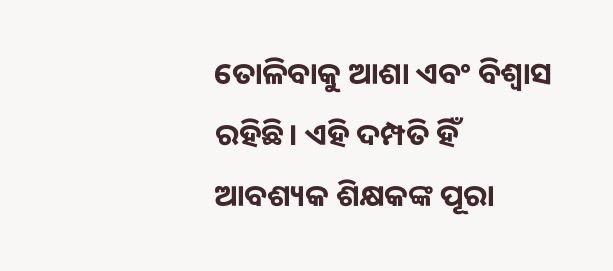ତୋଳିବାକୁ ଆଶା ଏବଂ ବିଶ୍ୱାସ ରହିଛି। ଏହି ଦମ୍ପତି ହିଁ  ଆବଶ୍ୟକ ଶିକ୍ଷକଙ୍କ ପୂରା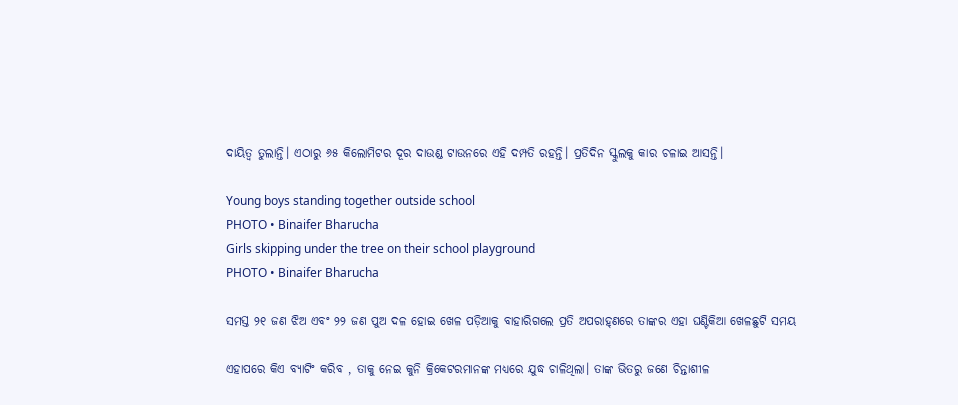ଦାୟିତ୍ୱ ତୁଲାନ୍ତି। ଏଠାରୁ ୬୫ କିଲୋମିଟର ଦୂର ଦାଉଣ୍ଡ ଟାଉନରେ ଏହି ଦମ୍ପତି ରହନ୍ତି। ପ୍ରତିଦିନ ସ୍କୁଲକୁ କାର ଚଳାଇ ଆସନ୍ତି।

Young boys standing together outside school
PHOTO • Binaifer Bharucha
Girls skipping under the tree on their school playground
PHOTO • Binaifer Bharucha

ସମସ୍ତ ୨୧ ଜଣ ଝିଅ ଏବଂ ୨୨ ଜଣ ପୁଅ ଦଳ ହୋଇ ଖେଳ ପଡ଼ିଆକୁ ବାହାରିଗଲେ ପ୍ରତି ଅପରାହ୍‌ଣରେ ତାଙ୍କର ଏହା ଘଣ୍ଟିକିଆ ଖେଳଛୁଟି ସମୟ

ଏହାପରେ କିଏ ବ୍ୟାଟିଂ କରିବ , ତାକୁ ନେଇ କୁନି କ୍ରିକେଟରମାନଙ୍କ ମଧ୍ୟରେ ଯୁଦ୍ଧ ଚାଳିଥିଲା। ତାଙ୍କ ଭିତରୁ ଜଣେ ଚିନ୍ତାଶୀଳ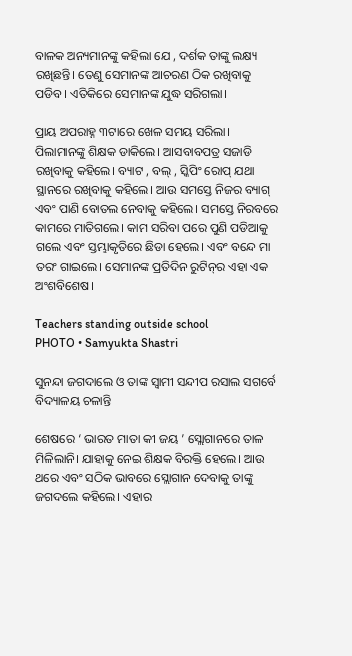ବାଳକ ଅନ୍ୟମାନଙ୍କୁ କହିଲା ଯେ , ଦର୍ଶକ ତାଙ୍କୁ ଲକ୍ଷ୍ୟ ରଖିଛନ୍ତି। ତେଣୁ ସେମାନଙ୍କ ଆଚରଣ ଠିକ ରଖିବାକୁ ପଡିବ। ଏତିକିରେ ସେମାନଙ୍କ ଯୁଦ୍ଧ ସରିଗଲା।

ପ୍ରାୟ ଅପରାହ୍ନ ୩ଟାରେ ଖେଳ ସମୟ ସରିଲା। ପିଲାମାନଙ୍କୁ ଶିକ୍ଷକ ଡାକିଲେ। ଆସବାବପତ୍ର ସଜାଡି ରଖିବାକୁ କହିଲେ। ବ୍ୟାଟ , ବଲ୍ , ସ୍କିପିଂ ରୋପ୍ ଯଥା ସ୍ଥାନରେ ରଖିବାକୁ କହିଲେ। ଆଉ ସମସ୍ତେ ନିଜର ବ୍ୟାଗ୍ ଏବଂ ପାଣି ବୋତଲ ନେବାକୁ କହିଲେ। ସମସ୍ତେ ନିରବରେ କାମରେ ମାତିଗଲେ। କାମ ସରିବା ପରେ ପୁଣି ପଡିଆକୁ ଗଲେ ଏବଂ ସ୍ତମ୍ଭାକୃତିରେ ଛିଡା ହେଲେ। ଏବଂ ବନ୍ଦେ ମା ତରଂ ଗାଇଲେ। ସେମାନଙ୍କ ପ୍ରତିଦିନ ରୁଟିନ୍‌ର ଏହା ଏକ ଅଂଶବିଶେଷ।

Teachers standing outside school
PHOTO • Samyukta Shastri

ସୁନନ୍ଦା ଜଗଦାଲେ ଓ ତାଙ୍କ ସ୍ୱାମୀ ସନ୍ଦୀପ ରସାଲ ସଗର୍ବେ ବିଦ୍ୟାଳୟ ଚଳାନ୍ତି

ଶେଷରେ ‘ ଭାରତ ମାତା କୀ ଜୟ ’ ସ୍ଲୋଗାନରେ ତାଳ ମିଳିଲାନି। ଯାହାକୁ ନେଇ ଶିକ୍ଷକ ବିରକ୍ତି ହେଲେ। ଆଉ ଥରେ ଏବଂ ସଠିକ ଭାବରେ ସ୍ଲୋଗାନ ଦେବାକୁ ତାଙ୍କୁ ଜଗଦଲେ କହିଲେ। ଏହାର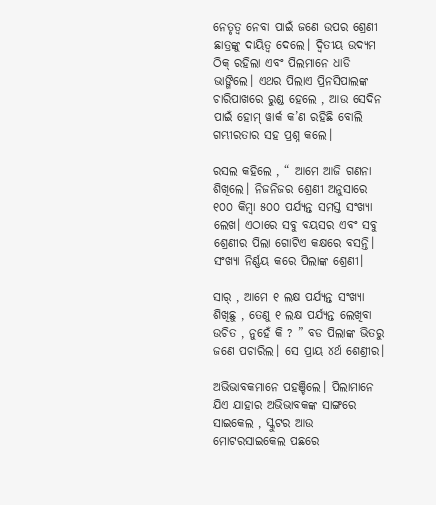ନେତୃତ୍ୱ ନେବା ପାଇଁ ଜଣେ ଉପର ଶ୍ରେଣୀ ଛାତ୍ରଙ୍କୁ ଦାୟିତ୍ୱ ଦେଲେ। ଦ୍ୱିତୀୟ ଉଦ୍ୟମ ଠିକ୍ ରହିଲା ଏବଂ ପିଲମାନେ ଧାଡି ଭାଙ୍ଗିଲେ। ଏଥର ପିଲାଏ ପ୍ରିନସିପାଲଙ୍କ ଚାରିପାଖରେ ରୁଣ୍ଡ ହେଲେ , ଆଉ ସେଦିନ ପାଇଁ ହୋମ୍ ୱାର୍କ କ’ଣ ରହିଛି ବୋଲି ଗମ୍ଭୀରତାର ସହ ପ୍ରଶ୍ନ କଲେ।

ରସଲ କହିଲେ , “ ଆମେ ଆଜି ଗଣନା ଶିଖିଲେ। ନିଜନିଜର ଶ୍ରେଣୀ ଅନୁସାରେ ୧୦୦ କିମ୍ବା ୫୦୦ ପର୍ଯ୍ୟନ୍ତ ସମସ୍ତ ସଂଖ୍ୟା ଲେଖ। ଏଠାରେ ସବୁ ବୟସର ଏବଂ ସବୁ ଶ୍ରେଣୀର ପିଲା ଗୋଟିଏ କକ୍ଷରେ ବସନ୍ତି। ସଂଖ୍ୟା ନିର୍ଣ୍ଣୟ କରେ ପିଲାଙ୍କ ଶ୍ରେଣୀ।

ସାର୍ , ଆମେ ୧ ଲକ୍ଷ ପର୍ଯ୍ୟନ୍ତ ସଂଖ୍ୟା ଶିଖିଛୁ , ତେଣୁ ୧ ଲକ୍ଷ ପର୍ଯ୍ୟନ୍ତ ଲେଖିବା ଉଚିତ , ନୁହେଁ କି ? ” ବଡ ପିଲାଙ୍କ ଭିତରୁ ଜଣେ ପଚାରିଲ। ସେ ପ୍ରାୟ ୪ର୍ଥ ଶେଣ୍ରୀର।

ଅଭିଭାବକମାନେ ପହଞ୍ଚିଲେ। ପିଲାମାନେ ଯିଏ ଯାହାର ଅଭିଭାବକଙ୍କ ସାଙ୍ଗରେ ସାଇକେଲ , ସ୍କୁଟର ଆଉ ମୋଟରସାଇକେଲ ପଛରେ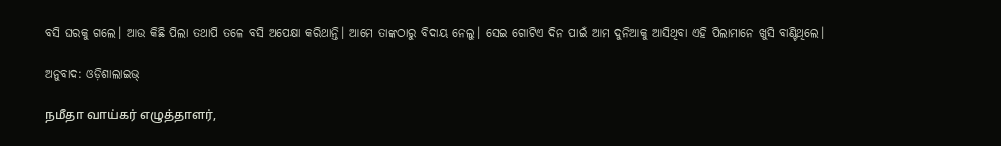ବସି ଘରକୁ ଗଲେ। ଆଉ କିଛି ପିଲା ତଥାପି ତଳେ ବସି ଅପେକ୍ଷା କରିଥାନ୍ତି। ଆମେ ତାଙ୍କଠାରୁ ବିଦାୟ ନେଲୁ। ସେଇ ଗୋଟିଏ ଦିନ ପାଇଁ ଆମ ଦୁନିଆକୁ ଆସିଥିବା ଏହି ପିଲାମାନେ ଖୁସି ବାଣ୍ଟିଥିଲେ।

ଅନୁବାଦ: ଓଡ଼ିଶାଲାଇଭ୍‍

நமீதா வாய்கர் எழுத்தாளர்,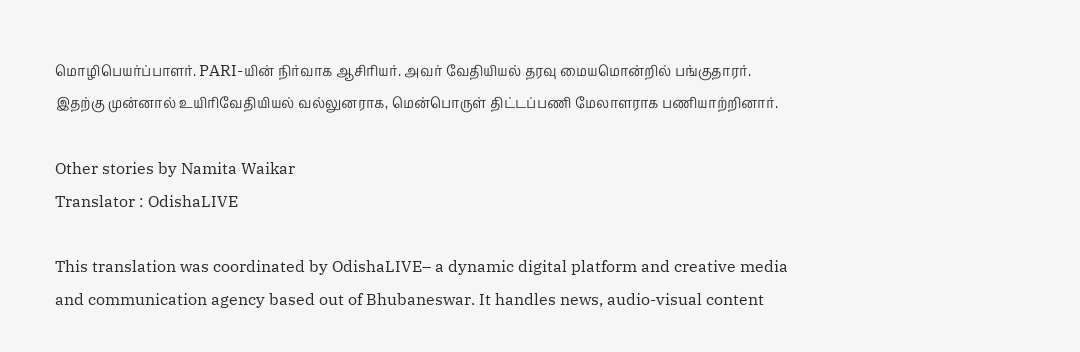மொழிபெயர்ப்பாளர். PARI-யின் நிர்வாக ஆசிரியர். அவர் வேதியியல் தரவு மையமொன்றில் பங்குதாரர். இதற்கு முன்னால் உயிரிவேதியியல் வல்லுனராக, மென்பொருள் திட்டப்பணி மேலாளராக பணியாற்றினார்.

Other stories by Namita Waikar
Translator : OdishaLIVE

This translation was coordinated by OdishaLIVE– a dynamic digital platform and creative media and communication agency based out of Bhubaneswar. It handles news, audio-visual content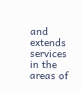and extends services in the areas of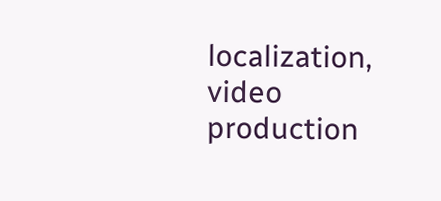localization, video production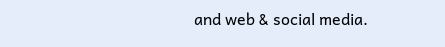and web & social media.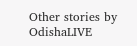Other stories by OdishaLIVE